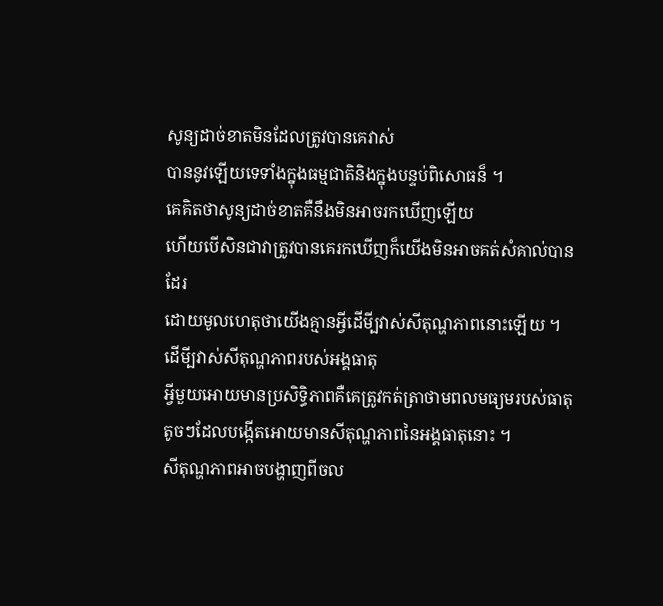សូន្យដាច់ខាតមិនដែលត្រូវបានគេវាស់
បាននូវឡើយទេទាំងក្នុងធម្មជាតិនិងក្នុងបន្ទប់ពិសោធន៏ ។
គេគិតថាសូន្យដាច់ខាតគឺនឹងមិនអាចរកឃើញឡើយ
ហើយបើសិនជាវាត្រូវបានគេរកឃើញក៏យើងមិនអាចគត់សំគាល់បានដែរ
ដោយមូលហេតុថាយើងគ្មានអី្វដើមី្បវាស់សីតុណ្ហភាពនោះឡើយ ។
ដើមី្បវាស់សីតុណ្ហភាពរបស់អង្គធាតុ
អី្វមួយអោយមានប្រសិទ្ធិភាពគឺគេត្រូវកត់ត្រាថាមពលមធ្យមរបស់ធាតុ
តូចៗដែលបង្កើតអោយមានសីតុណ្ហភាពនៃអង្គធាតុនោះ ។
សីតុណ្ហភាពអាចបង្ហាញពីចល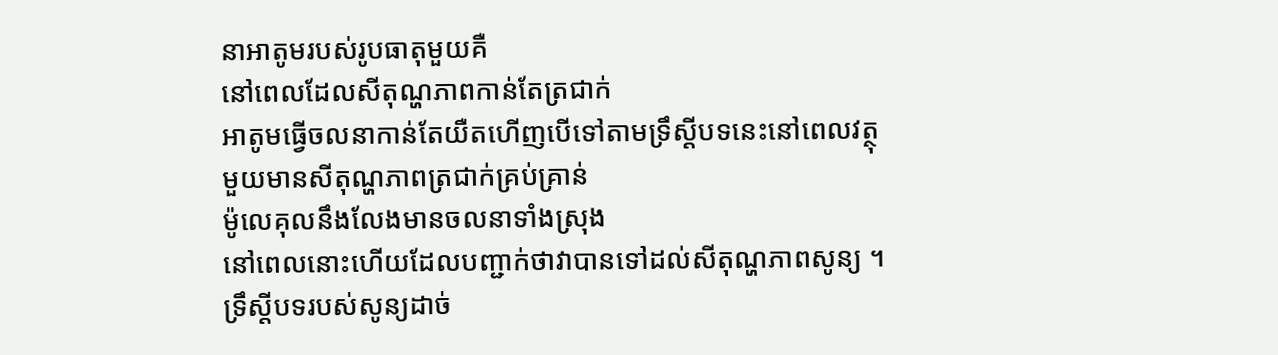នាអាតូមរបស់រូបធាតុមួយគឺ
នៅពេលដែលសីតុណ្ហភាពកាន់តែត្រជាក់
អាតូមធើ្វចលនាកាន់តែយឺតហើញបើទៅតាមទ្រឹស្ដីបទនេះនៅពេលវត្ថុ
មួយមានសីតុណ្ហភាពត្រជាក់គ្រប់គ្រាន់
ម៉ូលេគុលនឹងលែងមានចលនាទាំងស្រុង
នៅពេលនោះហើយដែលបញ្ជាក់ថាវាបានទៅដល់សីតុណ្ហភាពសូន្យ ។
ទ្រឹស្តីបទរបស់សូន្យដាច់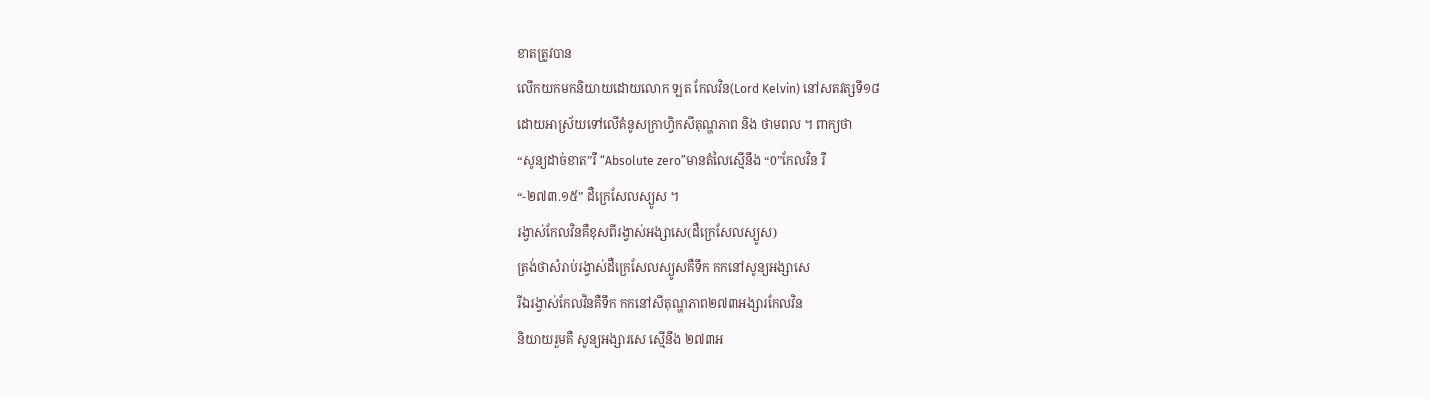ខាតត្រូវបាន
លើកយកមកនិយាយដោយលោក ឡត កែលវិន(Lord Kelvin) នៅសតវត្សទី១៨
ដោយអាស្រ័យទៅលើគំនូសក្រាហ្វិកសីតុណ្ហភាព និង ថាមពល ។ ពាក្យថា
“សូន្យដាច់ខាត”រឺ “Absolute zero”មានតំលៃស្មើនឹង “0”កែលវិន រឺ
“-២៧៣.១៥” ដឺក្រេសែលស្យូស ។
រង្វាស់កែលវិនគឺខុសពីរង្វាស់អង្សាសេ(ដឺក្រេសែលស្យូស)
ត្រង់ថាសំរាប់រង្វាស់ដឺក្រេសែលស្យូសគឺទឹក កកនៅសូន្យអង្សាសេ
រីឯរង្វាស់កែលវិនគឺទឹក កកនៅសីតុណ្ហភាព២៧៣អង្សារកែលវិន
និយាយរួមគឺ សូន្យអង្សារសេ ស្មើនឹង ២៧៣អ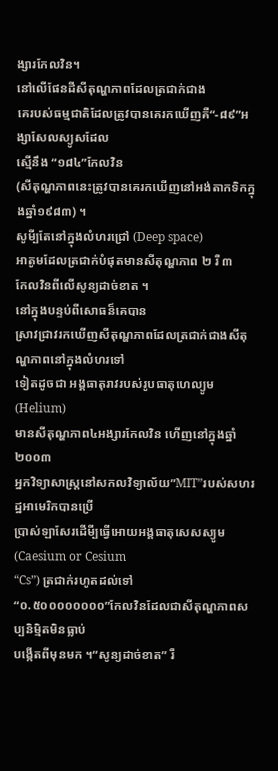ង្សារកែលវិន។
នៅលើផែនដីសីតុណ្ហភាពដែលត្រជាក់ជាង
គេរបស់ធម្មជាតិដែលត្រូវបានគេរកឃើញគឺ“-៨៩”អង្សាសែលស្យូសដែល
ស្មើនឹង “១៨៤”កែលវិន
(សីតុណ្ហភាពនេះត្រូវបានគេរកឃើញនៅអង់តាកទិកក្នុងឆ្នាំ១៩៨៣) ។
សូមី្បតែនៅក្នុងលំហរជ្រៅ (Deep space)
អាតូមដែលត្រជាក់បំផុតមានសីតុណ្ហភាព ២ រឺ ៣
កែលវិនពីលើសូន្យដាច់ខាត ។
នៅក្នុងបន្ទប់ពីសោធន៏គេបាន
ស្រាវជ្រាវរកឃើញសីតុណ្ហភាពដែលត្រជាក់ជាងសីតុណ្ហភាពនៅក្នុងលំហរទៅ
ទៀតដូចជា អង្គធាតុរាវរបស់រូបធាតុហេល្យូម (Helium)
មានសីតុណ្ហភាព៤អង្សារកែលវិន ហើញនៅក្នុងឆ្នាំ២០០៣
អ្នកវិទ្យាសាស្រ្តនៅសកលវិទ្យាល័យ”MIT”របស់សហរដ្ឋអាមេរិកបានប្រើ
ប្រាស់ឡាសែរដើមី្បធ្វើអោយអង្គធាតុសេសស្យូម(Caesium or Cesium
“Cs”) ត្រជាក់រហូតដល់ទៅ
“០.៥០០០០០០០០”កែលវិនដែលជាសីតុណ្ហភាពសប្បនិមិ្មតមិនធ្លាប់
បង្កើតពីមុនមក ។“សូន្យដាច់ខាត” រឺ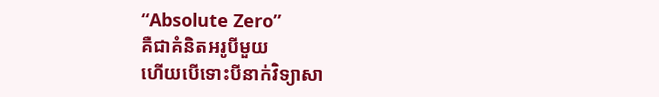“Absolute Zero”
គឺជាគំនិតអរូបីមួយ
ហើយបើទោះបីនាក់វិទ្យាសា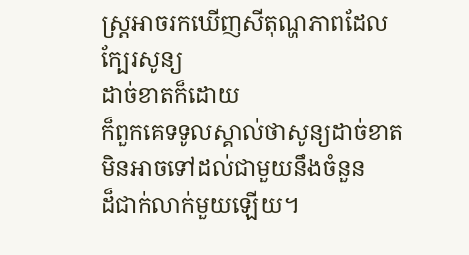ស្រ្តអាចរកឃើញសីតុណ្ហភាពដែលក្បែរសូន្យ
ដាច់ខាតក៏ដោយ
ក៏ពួកគេទទូលស្គាល់ថាសូន្យដាច់ខាតមិនអាចទៅដល់ជាមួយនឹងចំនួន
ដ៏ជាក់លាក់មួយឡើយ។